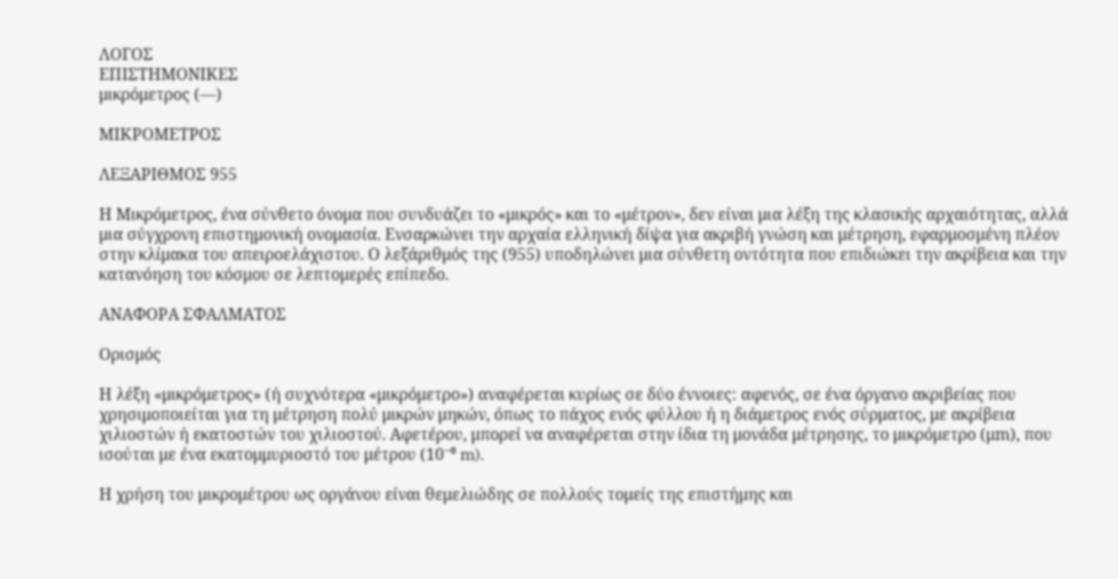ΛΟΓΟΣ
ΕΠΙΣΤΗΜΟΝΙΚΕΣ
μικρόμετρος (—)

ΜΙΚΡΟΜΕΤΡΟΣ

ΛΕΞΑΡΙΘΜΟΣ 955

Η Μικρόμετρος, ένα σύνθετο όνομα που συνδυάζει το «μικρός» και το «μέτρον», δεν είναι μια λέξη της κλασικής αρχαιότητας, αλλά μια σύγχρονη επιστημονική ονομασία. Ενσαρκώνει την αρχαία ελληνική δίψα για ακριβή γνώση και μέτρηση, εφαρμοσμένη πλέον στην κλίμακα του απειροελάχιστου. Ο λεξάριθμός της (955) υποδηλώνει μια σύνθετη οντότητα που επιδιώκει την ακρίβεια και την κατανόηση του κόσμου σε λεπτομερές επίπεδο.

ΑΝΑΦΟΡΑ ΣΦΑΛΜΑΤΟΣ

Ορισμός

Η λέξη «μικρόμετρος» (ή συχνότερα «μικρόμετρο») αναφέρεται κυρίως σε δύο έννοιες: αφενός, σε ένα όργανο ακριβείας που χρησιμοποιείται για τη μέτρηση πολύ μικρών μηκών, όπως το πάχος ενός φύλλου ή η διάμετρος ενός σύρματος, με ακρίβεια χιλιοστών ή εκατοστών του χιλιοστού. Αφετέρου, μπορεί να αναφέρεται στην ίδια τη μονάδα μέτρησης, το μικρόμετρο (μm), που ισούται με ένα εκατομμυριοστό του μέτρου (10⁻⁶ m).

Η χρήση του μικρομέτρου ως οργάνου είναι θεμελιώδης σε πολλούς τομείς της επιστήμης και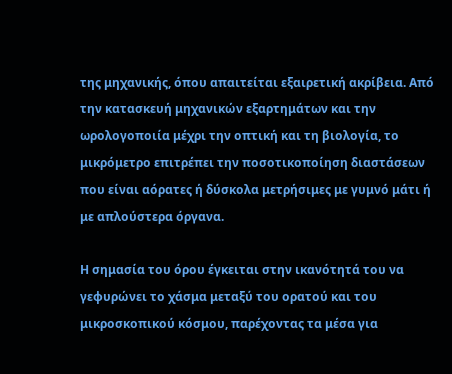της μηχανικής, όπου απαιτείται εξαιρετική ακρίβεια. Από την κατασκευή μηχανικών εξαρτημάτων και την ωρολογοποιία μέχρι την οπτική και τη βιολογία, το μικρόμετρο επιτρέπει την ποσοτικοποίηση διαστάσεων που είναι αόρατες ή δύσκολα μετρήσιμες με γυμνό μάτι ή με απλούστερα όργανα.

Η σημασία του όρου έγκειται στην ικανότητά του να γεφυρώνει το χάσμα μεταξύ του ορατού και του μικροσκοπικού κόσμου, παρέχοντας τα μέσα για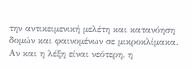την αντικειμενική μελέτη και κατανόηση δομών και φαινομένων σε μικροκλίμακα. Αν και η λέξη είναι νεότερη, η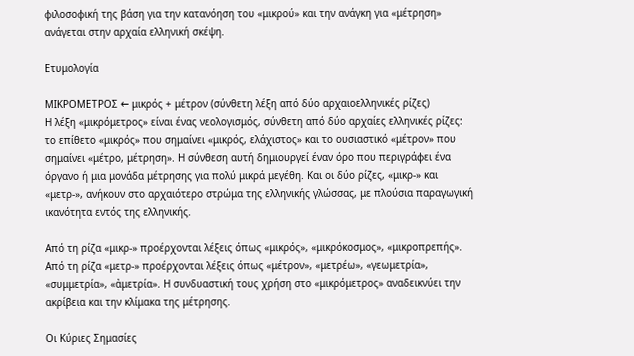φιλοσοφική της βάση για την κατανόηση του «μικρού» και την ανάγκη για «μέτρηση» ανάγεται στην αρχαία ελληνική σκέψη.

Ετυμολογία

ΜΙΚΡΟΜΕΤΡΟΣ ← μικρός + μέτρον (σύνθετη λέξη από δύο αρχαιοελληνικές ρίζες)
Η λέξη «μικρόμετρος» είναι ένας νεολογισμός, σύνθετη από δύο αρχαίες ελληνικές ρίζες: το επίθετο «μικρός» που σημαίνει «μικρός, ελάχιστος» και το ουσιαστικό «μέτρον» που σημαίνει «μέτρο, μέτρηση». Η σύνθεση αυτή δημιουργεί έναν όρο που περιγράφει ένα όργανο ή μια μονάδα μέτρησης για πολύ μικρά μεγέθη. Και οι δύο ρίζες, «μικρ-» και «μετρ-», ανήκουν στο αρχαιότερο στρώμα της ελληνικής γλώσσας, με πλούσια παραγωγική ικανότητα εντός της ελληνικής.

Από τη ρίζα «μικρ-» προέρχονται λέξεις όπως «μικρός», «μικρόκοσμος», «μικροπρεπής». Από τη ρίζα «μετρ-» προέρχονται λέξεις όπως «μέτρον», «μετρέω», «γεωμετρία», «συμμετρία», «ἀμετρία». Η συνδυαστική τους χρήση στο «μικρόμετρος» αναδεικνύει την ακρίβεια και την κλίμακα της μέτρησης.

Οι Κύριες Σημασίες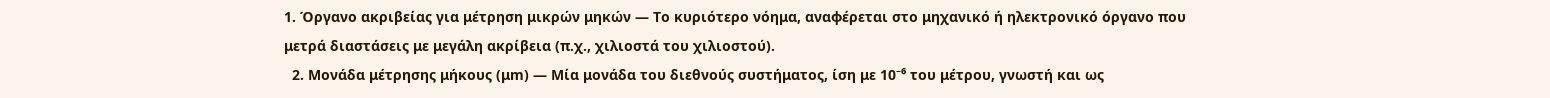1. Όργανο ακριβείας για μέτρηση μικρών μηκών — Το κυριότερο νόημα, αναφέρεται στο μηχανικό ή ηλεκτρονικό όργανο που μετρά διαστάσεις με μεγάλη ακρίβεια (π.χ., χιλιοστά του χιλιοστού).
  2. Μονάδα μέτρησης μήκους (μm) — Μία μονάδα του διεθνούς συστήματος, ίση με 10⁻⁶ του μέτρου, γνωστή και ως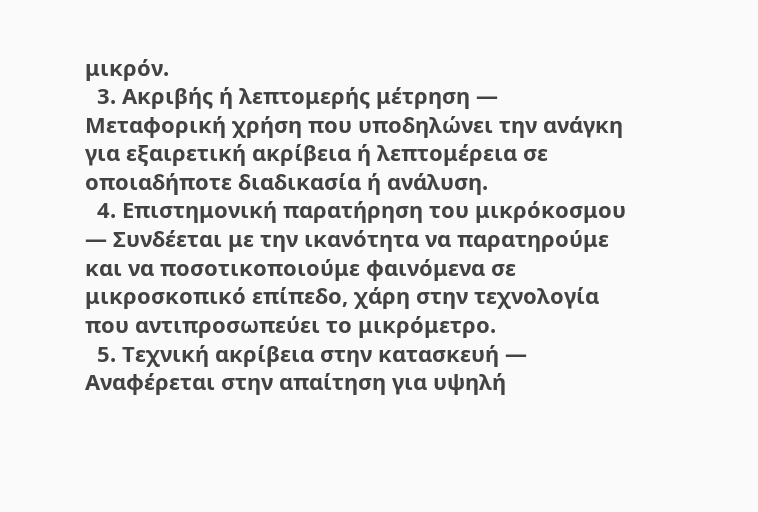μικρόν.
  3. Ακριβής ή λεπτομερής μέτρηση — Μεταφορική χρήση που υποδηλώνει την ανάγκη για εξαιρετική ακρίβεια ή λεπτομέρεια σε οποιαδήποτε διαδικασία ή ανάλυση.
  4. Επιστημονική παρατήρηση του μικρόκοσμου — Συνδέεται με την ικανότητα να παρατηρούμε και να ποσοτικοποιούμε φαινόμενα σε μικροσκοπικό επίπεδο, χάρη στην τεχνολογία που αντιπροσωπεύει το μικρόμετρο.
  5. Τεχνική ακρίβεια στην κατασκευή — Αναφέρεται στην απαίτηση για υψηλή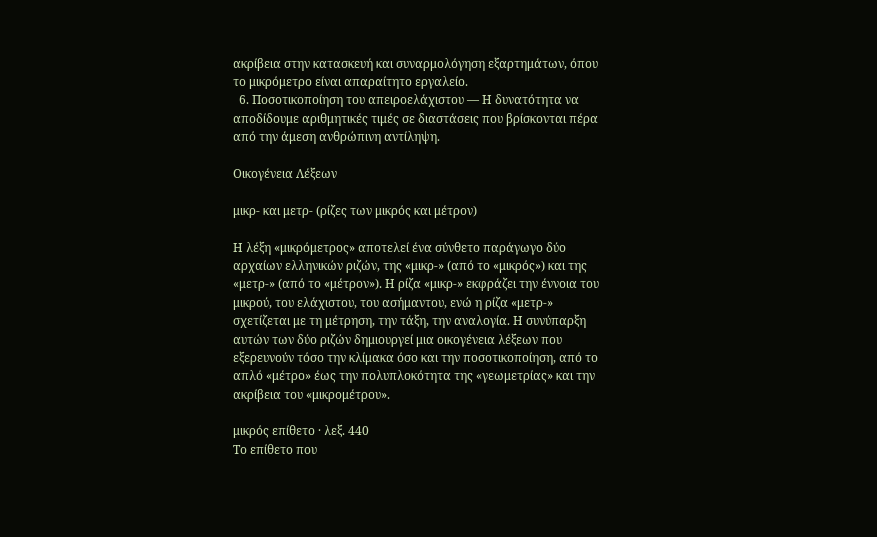ακρίβεια στην κατασκευή και συναρμολόγηση εξαρτημάτων, όπου το μικρόμετρο είναι απαραίτητο εργαλείο.
  6. Ποσοτικοποίηση του απειροελάχιστου — Η δυνατότητα να αποδίδουμε αριθμητικές τιμές σε διαστάσεις που βρίσκονται πέρα από την άμεση ανθρώπινη αντίληψη.

Οικογένεια Λέξεων

μικρ- και μετρ- (ρίζες των μικρός και μέτρον)

Η λέξη «μικρόμετρος» αποτελεί ένα σύνθετο παράγωγο δύο αρχαίων ελληνικών ριζών, της «μικρ-» (από το «μικρός») και της «μετρ-» (από το «μέτρον»). Η ρίζα «μικρ-» εκφράζει την έννοια του μικρού, του ελάχιστου, του ασήμαντου, ενώ η ρίζα «μετρ-» σχετίζεται με τη μέτρηση, την τάξη, την αναλογία. Η συνύπαρξη αυτών των δύο ριζών δημιουργεί μια οικογένεια λέξεων που εξερευνούν τόσο την κλίμακα όσο και την ποσοτικοποίηση, από το απλό «μέτρο» έως την πολυπλοκότητα της «γεωμετρίας» και την ακρίβεια του «μικρομέτρου».

μικρός επίθετο · λεξ. 440
Το επίθετο που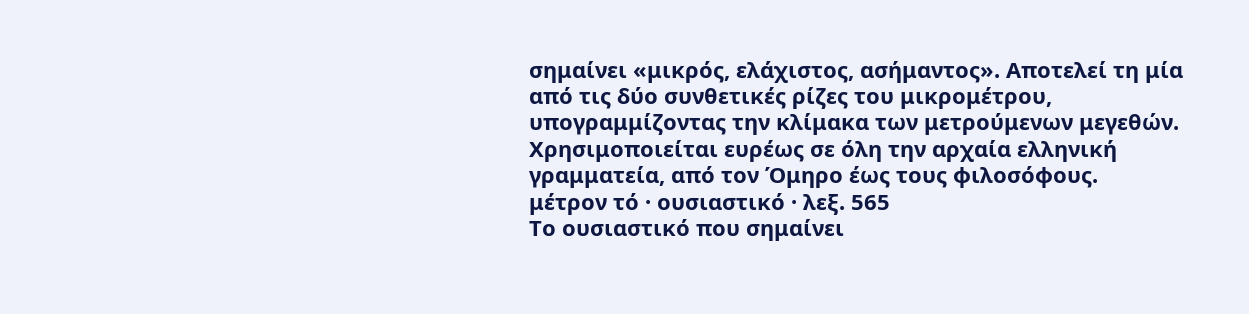σημαίνει «μικρός, ελάχιστος, ασήμαντος». Αποτελεί τη μία από τις δύο συνθετικές ρίζες του μικρομέτρου, υπογραμμίζοντας την κλίμακα των μετρούμενων μεγεθών. Χρησιμοποιείται ευρέως σε όλη την αρχαία ελληνική γραμματεία, από τον Όμηρο έως τους φιλοσόφους.
μέτρον τό · ουσιαστικό · λεξ. 565
Το ουσιαστικό που σημαίνει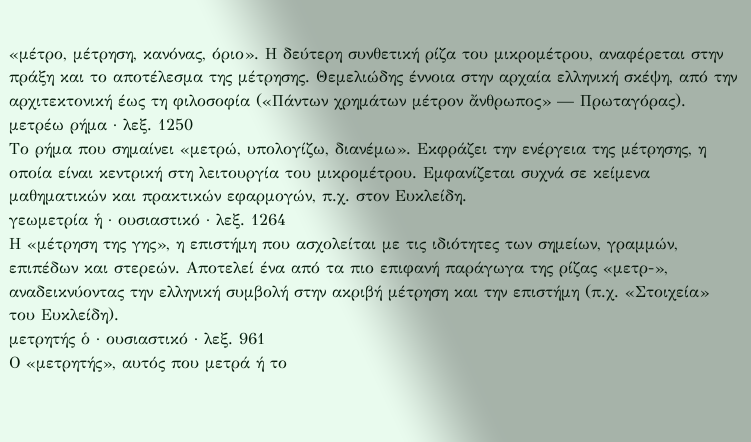«μέτρο, μέτρηση, κανόνας, όριο». Η δεύτερη συνθετική ρίζα του μικρομέτρου, αναφέρεται στην πράξη και το αποτέλεσμα της μέτρησης. Θεμελιώδης έννοια στην αρχαία ελληνική σκέψη, από την αρχιτεκτονική έως τη φιλοσοφία («Πάντων χρημάτων μέτρον ἄνθρωπος» — Πρωταγόρας).
μετρέω ρήμα · λεξ. 1250
Το ρήμα που σημαίνει «μετρώ, υπολογίζω, διανέμω». Εκφράζει την ενέργεια της μέτρησης, η οποία είναι κεντρική στη λειτουργία του μικρομέτρου. Εμφανίζεται συχνά σε κείμενα μαθηματικών και πρακτικών εφαρμογών, π.χ. στον Ευκλείδη.
γεωμετρία ἡ · ουσιαστικό · λεξ. 1264
Η «μέτρηση της γης», η επιστήμη που ασχολείται με τις ιδιότητες των σημείων, γραμμών, επιπέδων και στερεών. Αποτελεί ένα από τα πιο επιφανή παράγωγα της ρίζας «μετρ-», αναδεικνύοντας την ελληνική συμβολή στην ακριβή μέτρηση και την επιστήμη (π.χ. «Στοιχεία» του Ευκλείδη).
μετρητής ὁ · ουσιαστικό · λεξ. 961
Ο «μετρητής», αυτός που μετρά ή το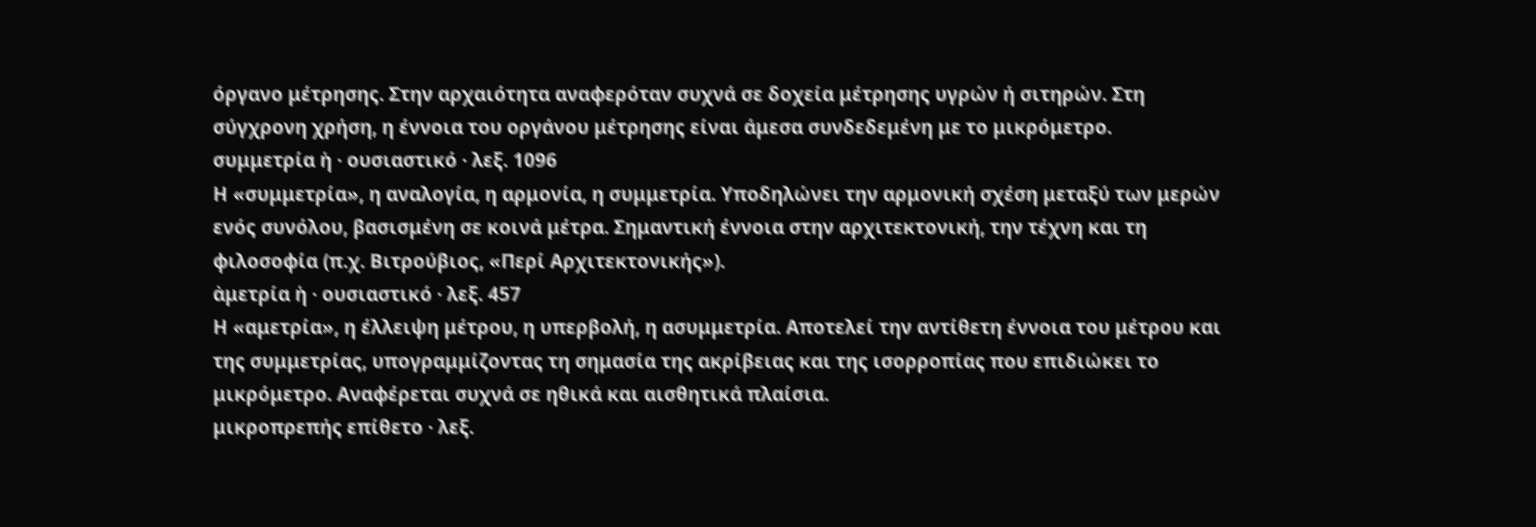όργανο μέτρησης. Στην αρχαιότητα αναφερόταν συχνά σε δοχεία μέτρησης υγρών ή σιτηρών. Στη σύγχρονη χρήση, η έννοια του οργάνου μέτρησης είναι άμεσα συνδεδεμένη με το μικρόμετρο.
συμμετρία ἡ · ουσιαστικό · λεξ. 1096
Η «συμμετρία», η αναλογία, η αρμονία, η συμμετρία. Υποδηλώνει την αρμονική σχέση μεταξύ των μερών ενός συνόλου, βασισμένη σε κοινά μέτρα. Σημαντική έννοια στην αρχιτεκτονική, την τέχνη και τη φιλοσοφία (π.χ. Βιτρούβιος, «Περί Αρχιτεκτονικής»).
ἀμετρία ἡ · ουσιαστικό · λεξ. 457
Η «αμετρία», η έλλειψη μέτρου, η υπερβολή, η ασυμμετρία. Αποτελεί την αντίθετη έννοια του μέτρου και της συμμετρίας, υπογραμμίζοντας τη σημασία της ακρίβειας και της ισορροπίας που επιδιώκει το μικρόμετρο. Αναφέρεται συχνά σε ηθικά και αισθητικά πλαίσια.
μικροπρεπής επίθετο · λεξ.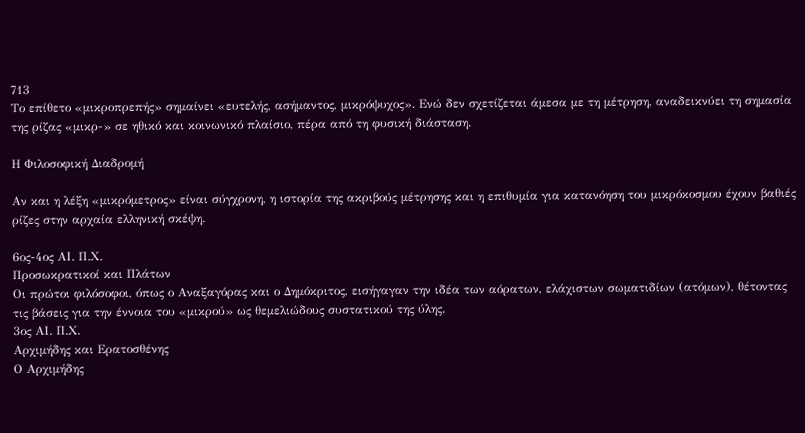713
Το επίθετο «μικροπρεπής» σημαίνει «ευτελής, ασήμαντος, μικρόψυχος». Ενώ δεν σχετίζεται άμεσα με τη μέτρηση, αναδεικνύει τη σημασία της ρίζας «μικρ-» σε ηθικό και κοινωνικό πλαίσιο, πέρα από τη φυσική διάσταση.

Η Φιλοσοφική Διαδρομή

Αν και η λέξη «μικρόμετρος» είναι σύγχρονη, η ιστορία της ακριβούς μέτρησης και η επιθυμία για κατανόηση του μικρόκοσμου έχουν βαθιές ρίζες στην αρχαία ελληνική σκέψη.

6ος-4ος ΑΙ. Π.Χ.
Προσωκρατικοί και Πλάτων
Οι πρώτοι φιλόσοφοι, όπως ο Αναξαγόρας και ο Δημόκριτος, εισήγαγαν την ιδέα των αόρατων, ελάχιστων σωματιδίων (ατόμων), θέτοντας τις βάσεις για την έννοια του «μικρού» ως θεμελιώδους συστατικού της ύλης.
3ος ΑΙ. Π.Χ.
Αρχιμήδης και Ερατοσθένης
Ο Αρχιμήδης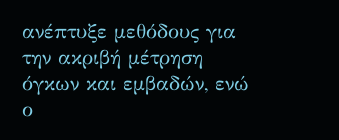ανέπτυξε μεθόδους για την ακριβή μέτρηση όγκων και εμβαδών, ενώ ο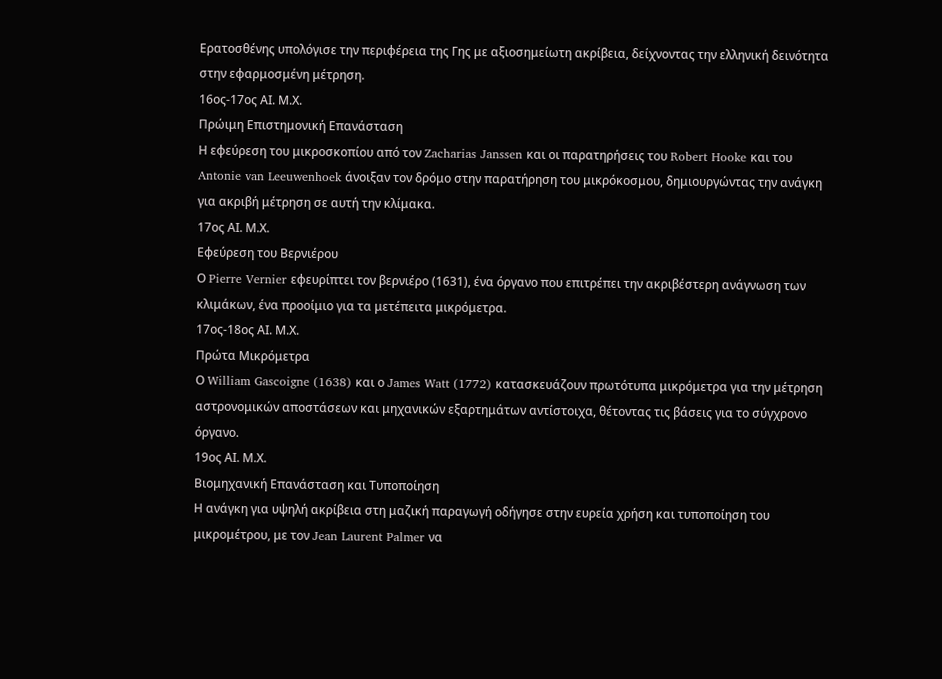Ερατοσθένης υπολόγισε την περιφέρεια της Γης με αξιοσημείωτη ακρίβεια, δείχνοντας την ελληνική δεινότητα στην εφαρμοσμένη μέτρηση.
16ος-17ος ΑΙ. Μ.Χ.
Πρώιμη Επιστημονική Επανάσταση
Η εφεύρεση του μικροσκοπίου από τον Zacharias Janssen και οι παρατηρήσεις του Robert Hooke και του Antonie van Leeuwenhoek άνοιξαν τον δρόμο στην παρατήρηση του μικρόκοσμου, δημιουργώντας την ανάγκη για ακριβή μέτρηση σε αυτή την κλίμακα.
17ος ΑΙ. Μ.Χ.
Εφεύρεση του Βερνιέρου
Ο Pierre Vernier εφευρίπτει τον βερνιέρο (1631), ένα όργανο που επιτρέπει την ακριβέστερη ανάγνωση των κλιμάκων, ένα προοίμιο για τα μετέπειτα μικρόμετρα.
17ος-18ος ΑΙ. Μ.Χ.
Πρώτα Μικρόμετρα
Ο William Gascoigne (1638) και ο James Watt (1772) κατασκευάζουν πρωτότυπα μικρόμετρα για την μέτρηση αστρονομικών αποστάσεων και μηχανικών εξαρτημάτων αντίστοιχα, θέτοντας τις βάσεις για το σύγχρονο όργανο.
19ος ΑΙ. Μ.Χ.
Βιομηχανική Επανάσταση και Τυποποίηση
Η ανάγκη για υψηλή ακρίβεια στη μαζική παραγωγή οδήγησε στην ευρεία χρήση και τυποποίηση του μικρομέτρου, με τον Jean Laurent Palmer να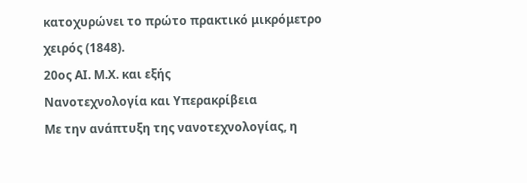κατοχυρώνει το πρώτο πρακτικό μικρόμετρο χειρός (1848).
20ος ΑΙ. Μ.Χ. και εξής
Νανοτεχνολογία και Υπερακρίβεια
Με την ανάπτυξη της νανοτεχνολογίας, η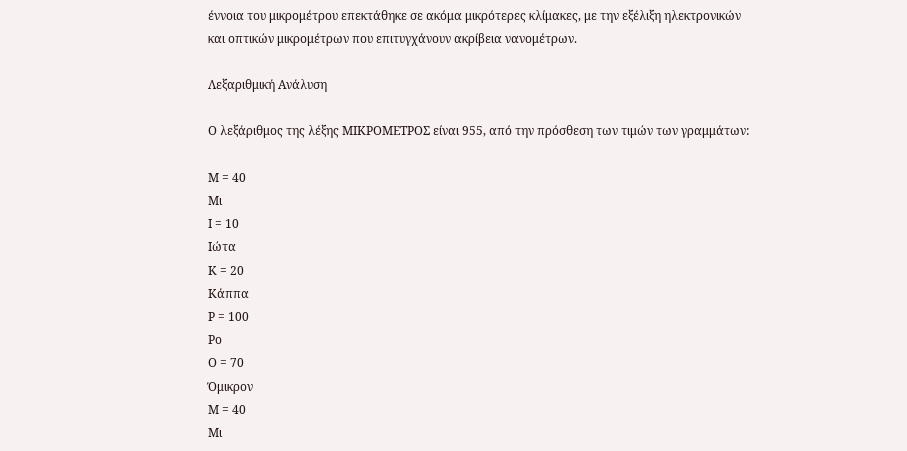έννοια του μικρομέτρου επεκτάθηκε σε ακόμα μικρότερες κλίμακες, με την εξέλιξη ηλεκτρονικών και οπτικών μικρομέτρων που επιτυγχάνουν ακρίβεια νανομέτρων.

Λεξαριθμική Ανάλυση

Ο λεξάριθμος της λέξης ΜΙΚΡΟΜΕΤΡΟΣ είναι 955, από την πρόσθεση των τιμών των γραμμάτων:

Μ = 40
Μι
Ι = 10
Ιώτα
Κ = 20
Κάππα
Ρ = 100
Ρο
Ο = 70
Όμικρον
Μ = 40
Μι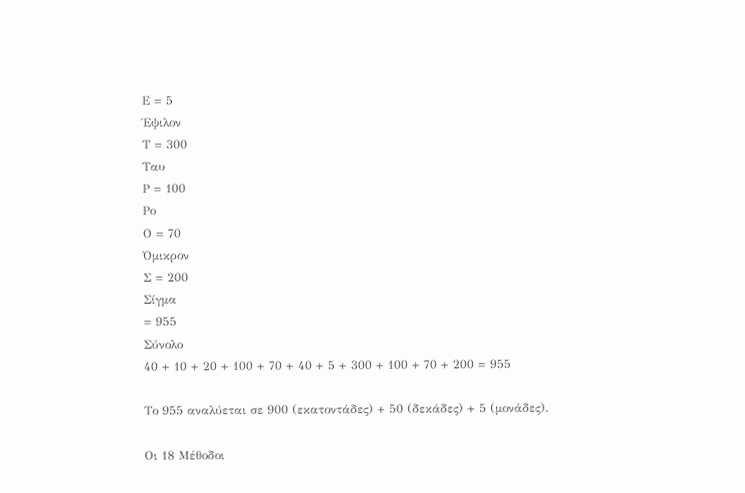Ε = 5
Έψιλον
Τ = 300
Ταυ
Ρ = 100
Ρο
Ο = 70
Όμικρον
Σ = 200
Σίγμα
= 955
Σύνολο
40 + 10 + 20 + 100 + 70 + 40 + 5 + 300 + 100 + 70 + 200 = 955

Το 955 αναλύεται σε 900 (εκατοντάδες) + 50 (δεκάδες) + 5 (μονάδες).

Οι 18 Μέθοδοι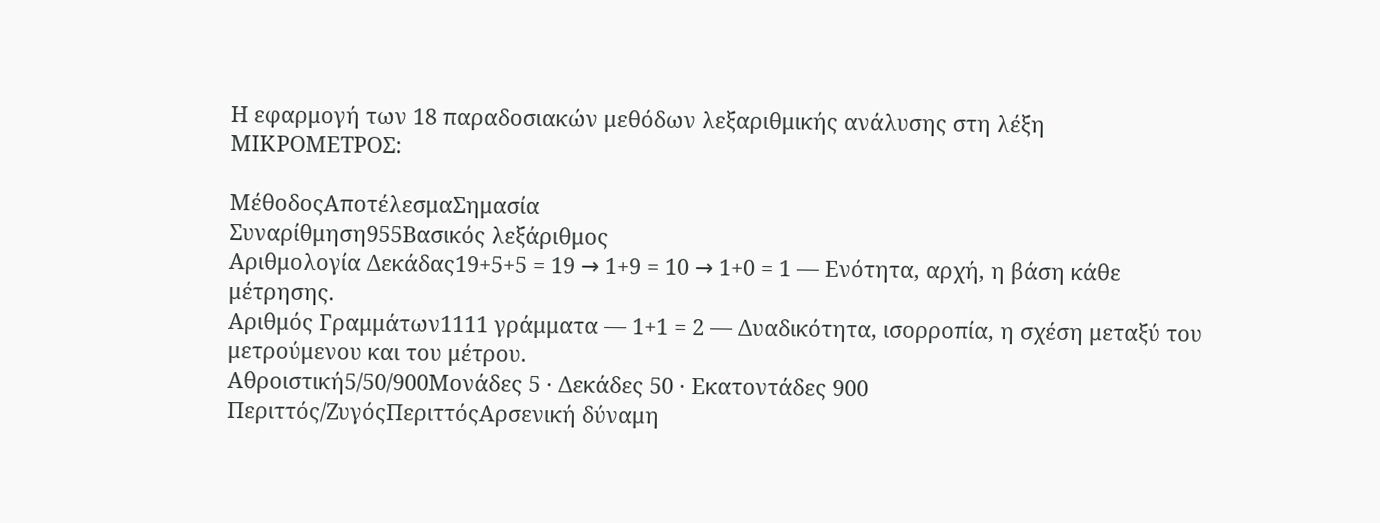Η εφαρμογή των 18 παραδοσιακών μεθόδων λεξαριθμικής ανάλυσης στη λέξη ΜΙΚΡΟΜΕΤΡΟΣ:

ΜέθοδοςΑποτέλεσμαΣημασία
Συναρίθμηση955Βασικός λεξάριθμος
Αριθμολογία Δεκάδας19+5+5 = 19 → 1+9 = 10 → 1+0 = 1 — Ενότητα, αρχή, η βάση κάθε μέτρησης.
Αριθμός Γραμμάτων1111 γράμματα — 1+1 = 2 — Δυαδικότητα, ισορροπία, η σχέση μεταξύ του μετρούμενου και του μέτρου.
Αθροιστική5/50/900Μονάδες 5 · Δεκάδες 50 · Εκατοντάδες 900
Περιττός/ΖυγόςΠεριττόςΑρσενική δύναμη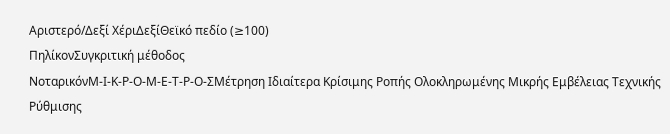Αριστερό/Δεξί ΧέριΔεξίΘεϊκό πεδίο (≥100)
ΠηλίκονΣυγκριτική μέθοδος
ΝοταρικόνΜ-Ι-Κ-Ρ-Ο-Μ-Ε-Τ-Ρ-Ο-ΣΜέτρηση Ιδιαίτερα Κρίσιμης Ροπής Ολοκληρωμένης Μικρής Εμβέλειας Τεχνικής Ρύθμισης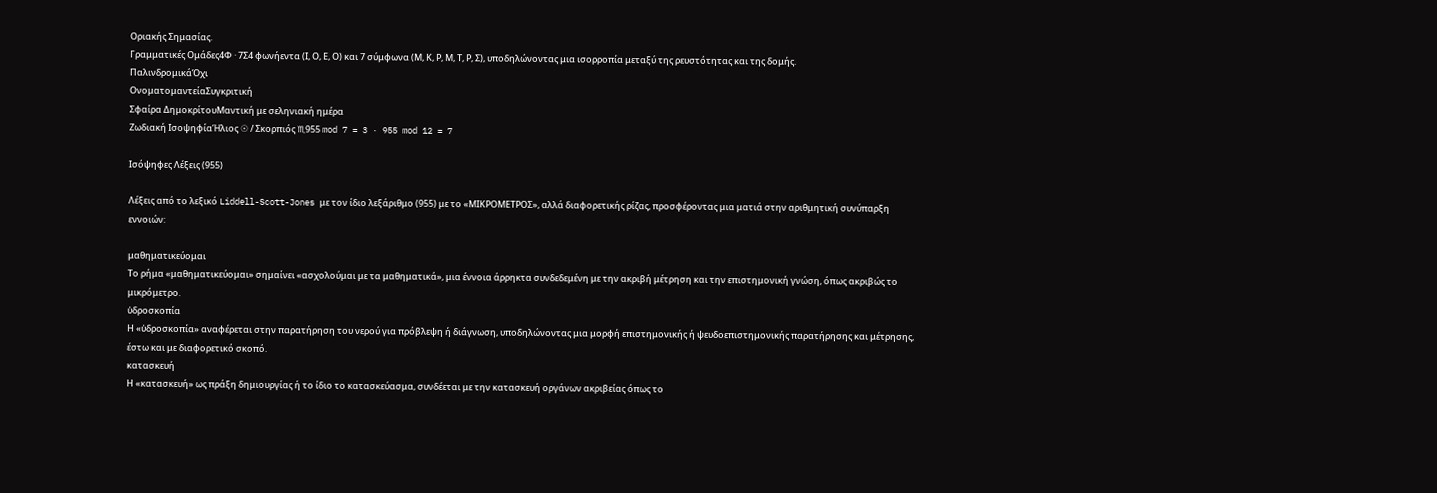Οριακής Σημασίας.
Γραμματικές Ομάδες4Φ · 7Σ4 φωνήεντα (Ι, Ο, Ε, Ο) και 7 σύμφωνα (Μ, Κ, Ρ, Μ, Τ, Ρ, Σ), υποδηλώνοντας μια ισορροπία μεταξύ της ρευστότητας και της δομής.
ΠαλινδρομικάΌχι
ΟνοματομαντείαΣυγκριτική
Σφαίρα ΔημοκρίτουΜαντική με σεληνιακή ημέρα
Ζωδιακή ΙσοψηφίαΉλιος ☉ / Σκορπιός ♏955 mod 7 = 3 · 955 mod 12 = 7

Ισόψηφες Λέξεις (955)

Λέξεις από το λεξικό Liddell-Scott-Jones με τον ίδιο λεξάριθμο (955) με το «ΜΙΚΡΟΜΕΤΡΟΣ», αλλά διαφορετικής ρίζας, προσφέροντας μια ματιά στην αριθμητική συνύπαρξη εννοιών:

μαθηματικεύομαι
Το ρήμα «μαθηματικεύομαι» σημαίνει «ασχολούμαι με τα μαθηματικά», μια έννοια άρρηκτα συνδεδεμένη με την ακριβή μέτρηση και την επιστημονική γνώση, όπως ακριβώς το μικρόμετρο.
ὑδροσκοπία
Η «ὑδροσκοπία» αναφέρεται στην παρατήρηση του νερού για πρόβλεψη ή διάγνωση, υποδηλώνοντας μια μορφή επιστημονικής ή ψευδοεπιστημονικής παρατήρησης και μέτρησης, έστω και με διαφορετικό σκοπό.
κατασκευή
Η «κατασκευή» ως πράξη δημιουργίας ή το ίδιο το κατασκεύασμα, συνδέεται με την κατασκευή οργάνων ακριβείας όπως το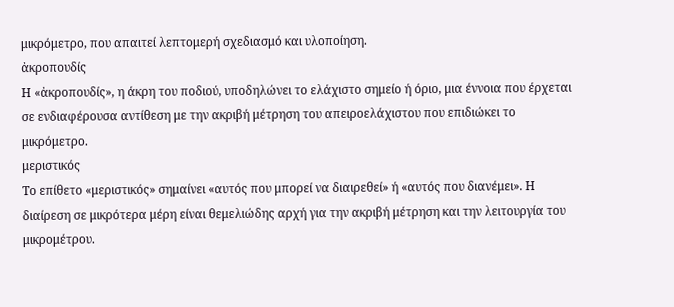μικρόμετρο, που απαιτεί λεπτομερή σχεδιασμό και υλοποίηση.
ἀκροπουδίς
Η «ἀκροπουδίς», η άκρη του ποδιού, υποδηλώνει το ελάχιστο σημείο ή όριο, μια έννοια που έρχεται σε ενδιαφέρουσα αντίθεση με την ακριβή μέτρηση του απειροελάχιστου που επιδιώκει το μικρόμετρο.
μεριστικός
Το επίθετο «μεριστικός» σημαίνει «αυτός που μπορεί να διαιρεθεί» ή «αυτός που διανέμει». Η διαίρεση σε μικρότερα μέρη είναι θεμελιώδης αρχή για την ακριβή μέτρηση και την λειτουργία του μικρομέτρου.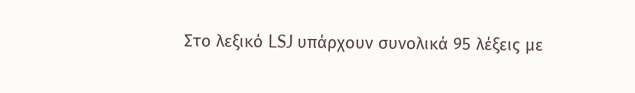Στο λεξικό LSJ υπάρχουν συνολικά 95 λέξεις με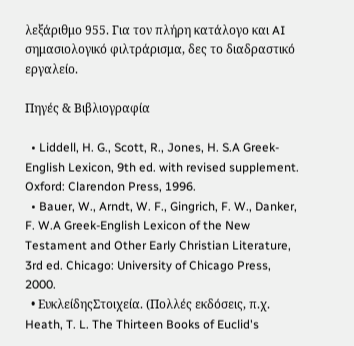λεξάριθμο 955. Για τον πλήρη κατάλογο και AI σημασιολογικό φιλτράρισμα, δες το διαδραστικό εργαλείο.

Πηγές & Βιβλιογραφία

  • Liddell, H. G., Scott, R., Jones, H. S.A Greek-English Lexicon, 9th ed. with revised supplement. Oxford: Clarendon Press, 1996.
  • Bauer, W., Arndt, W. F., Gingrich, F. W., Danker, F. W.A Greek-English Lexicon of the New Testament and Other Early Christian Literature, 3rd ed. Chicago: University of Chicago Press, 2000.
  • ΕυκλείδηςΣτοιχεία. (Πολλές εκδόσεις, π.χ. Heath, T. L. The Thirteen Books of Euclid's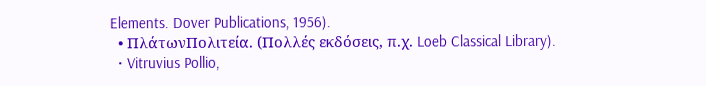Elements. Dover Publications, 1956).
  • ΠλάτωνΠολιτεία. (Πολλές εκδόσεις, π.χ. Loeb Classical Library).
  • Vitruvius Pollio,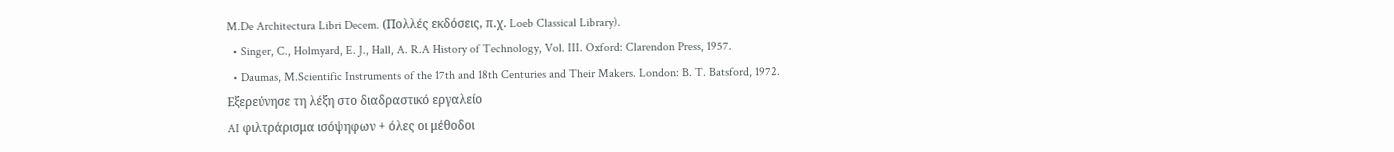M.De Architectura Libri Decem. (Πολλές εκδόσεις, π.χ. Loeb Classical Library).
  • Singer, C., Holmyard, E. J., Hall, A. R.A History of Technology, Vol. III. Oxford: Clarendon Press, 1957.
  • Daumas, M.Scientific Instruments of the 17th and 18th Centuries and Their Makers. London: B. T. Batsford, 1972.
Εξερεύνησε τη λέξη στο διαδραστικό εργαλείο
AI φιλτράρισμα ισόψηφων + όλες οι μέθοδοι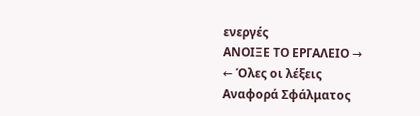ενεργές
ΑΝΟΙΞΕ ΤΟ ΕΡΓΑΛΕΙΟ →
← Όλες οι λέξεις
Αναφορά Σφάλματος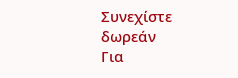Συνεχίστε δωρεάν
Για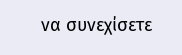να συνεχίσετε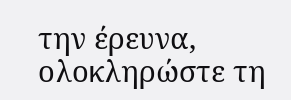την έρευνα, ολοκληρώστε τη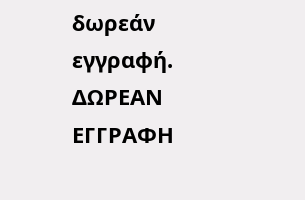δωρεάν εγγραφή.
ΔΩΡΕΑΝ ΕΓΓΡΑΦΗ